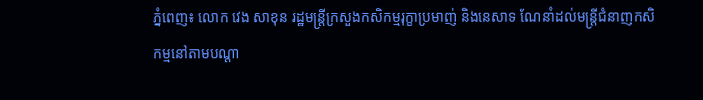ភ្នំពេញ៖ លោក វេង សាខុន រដ្ឋមន្ត្រីក្រសួងកសិកម្មរុក្ខាប្រមាញ់ និងនេសាទ ណែនាំដល់មន្ត្រីជំនាញកសិកម្មនៅតាមបណ្តា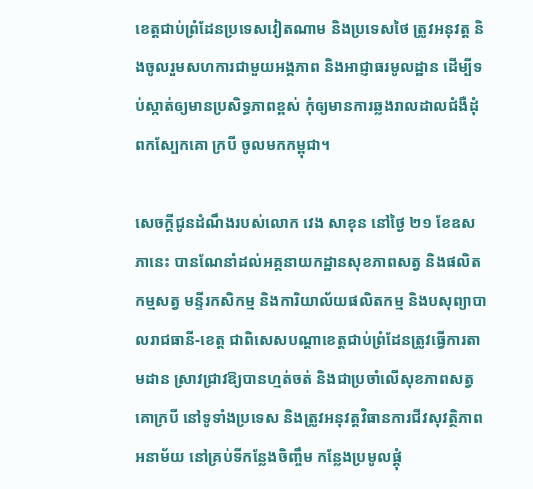ខេត្តជាប់ព្រំដែនប្រទេសវៀតណាម និងប្រទេសថៃ ត្រូវអនុវត្ត និងចូលរួមសហការជាមួយអង្គភាព និងអាជ្ញាធរមូលដ្ឋាន ដើម្បីទប់ស្កាត់ឲ្យមានប្រសិទ្ធភាពខ្ពស់ កុំឲ្យមានការឆ្លងរាលដាលជំងឺដុំពកស្បែកគោ ក្របី ចូលមកកម្ពុជា។

សេចក្តីជូនដំណឹងរបស់លោក វេង សាខុន នៅថ្ងៃ ២១ ខែឧសភានេះ បានណែនាំដល់អគ្គនាយកដ្ឋានសុខភាពសត្វ និងផលិតកម្មសត្វ មន្ទីរកសិកម្ម និងការិយាល័យផលិតកម្ម និងបសុព្យាបាលរាជធានី-ខេត្ត ជាពិសេសបណ្តាខេត្តជាប់ព្រំដែនត្រូវធ្វើការតាមដាន ស្រាវជ្រាវឱ្យបានហ្មត់ចត់ និងជាប្រចាំលើសុខភាពសត្វ គោក្របី នៅទូទាំងប្រទេស និងត្រូវអនុវត្តវិធានការជីវសុវត្ថិភាព អនាម័យ នៅគ្រប់ទីកន្លែងចិញ្ចឹម កន្លែងប្រមូលផ្តុំ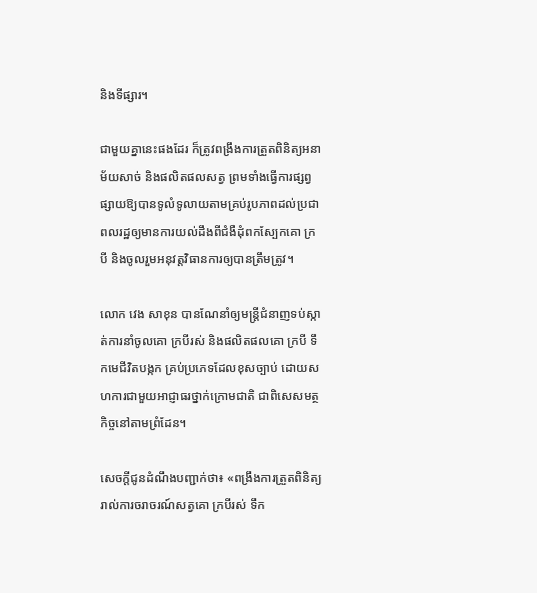និងទីផ្សារ។

ជាមួយគ្នានេះផងដែរ ក៏ត្រូវពង្រឹងការត្រួតពិនិត្យអនាម័យសាច់ និងផលិតផលសត្វ ព្រមទាំងធ្វើការផ្សព្វផ្សាយឱ្យបានទូលំទូលាយតាមគ្រប់រូបភាពដល់ប្រជាពលរដ្ឋឲ្យមានការយល់ដឹងពីជំងឺដុំពកស្បែកគោ ក្របី និងចូលរួមអនុវត្តវិធានការឲ្យបានត្រឹមត្រូវ។

លោក វេង សាខុន បានណែនាំឲ្យមន្ត្រីជំនាញទប់ស្កាត់ការនាំចូលគោ ក្របីរស់ និងផលិតផលគោ ក្របី ទឹកមេជីវិតបង្កក គ្រប់ប្រភេទដែលខុសច្បាប់ ដោយសហការជាមួយអាជ្ញាធរថ្នាក់ក្រោមជាតិ ជាពិសេសមត្ថកិច្ចនៅតាមព្រំដែន។

សេចក្តីជូនដំណឹងបញ្ជាក់ថា៖ «ពង្រឹងការត្រួតពិនិត្យរាល់ការចរាចរណ៍សត្វគោ ក្របីរស់ ទឹក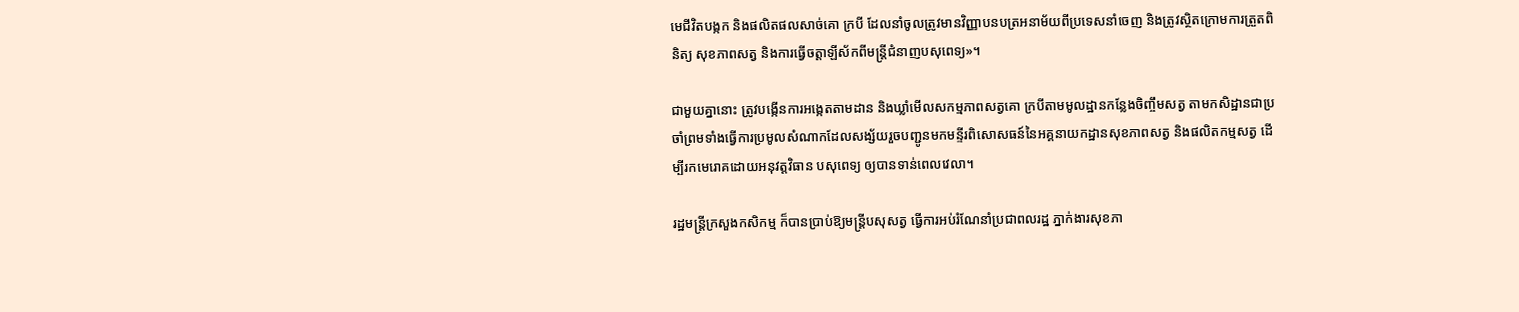មេជីវិតបង្កក និងផលិតផលសាច់គោ ក្របី ដែលនាំចូលត្រូវមានវិញ្ញាបនបត្រអនាម័យពីប្រទេសនាំចេញ និងត្រូវស្ថិតក្រោមការត្រួតពិនិត្យ សុខភាពសត្វ និងការធ្វើចត្តាឡីស័កពីមន្ត្រីជំនាញបសុពេទ្យ»។

ជាមួយគ្នានោះ ត្រូវបង្កើនការអង្កេតតាមដាន និងឃ្លាំមើលសកម្មភាពសត្វគោ ក្របីតាមមូលដ្ឋានកន្លែងចិញ្ចឹមសត្វ តាមកសិដ្ឋានជាប្រចាំព្រមទាំងធ្វើការប្រមូលសំណាកដែលសង្ស័យរួចបញ្ជូនមកមន្ទីរពិសោសធន៍នៃអគ្គនាយកដ្ឋានសុខភាពសត្វ និងផលិតកម្មសត្វ ដើម្បីរកមេរោគដោយអនុវត្តវិធាន បសុពេទ្យ ឲ្យបានទាន់ពេលវេលា។

រដ្ឋមន្ត្រីក្រសួងកសិកម្ម ក៏បានប្រាប់ឱ្យមន្ត្រីបសុសត្វ ធ្វើការអប់រំណែនាំប្រជាពលរដ្ឋ ភ្នាក់ងារសុខភា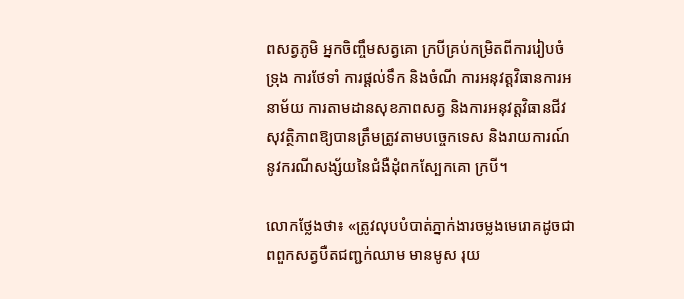ពសត្វភូមិ អ្នកចិញ្ចឹមសត្វគោ ក្របីគ្រប់កម្រិតពីការរៀបចំ ទ្រុង ការថែទាំ ការផ្តល់ទឹក និងចំណី ការអនុវត្តវិធានការអនាម័យ ការតាមដានសុខភាពសត្វ និងការអនុវត្តវិធានជីវសុវត្ថិភាពឱ្យបានត្រឹមត្រូវតាមបច្ចេកទេស និងរាយការណ៍នូវករណីសង្ស័យនៃជំងឺដុំពកស្បែកគោ ក្របី។

លោកថ្លែងថា៖ «ត្រូវលុបបំបាត់ភ្នាក់ងារចម្លងមេរោគដូចជា ពពួកសត្វបឺតជញ្ជក់ឈាម មានមូស រុយ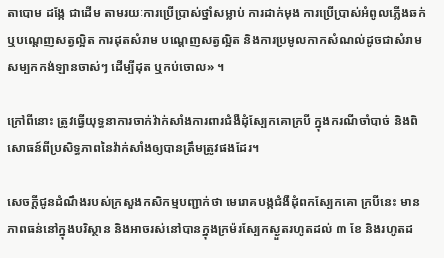តាបោម ដង្កែ ជាដើម តាមរយៈការប្រើប្រាស់ថ្នាំសម្លាប់ ការដាក់មុង ការប្រើប្រាស់អំពូលភ្លើងឆក់ ឬបណ្តេញសត្វល្អិត ការដុតសំរាម បណ្តេញសត្វល្អិត និងការប្រមូលកាកសំណល់ដូចជាសំរាម សម្បកកង់ឡានចាស់ៗ ដើម្បីដុត ឬកប់ចោល» ។

ក្រៅពីនោះ ត្រូវធ្វើយុទ្ធនាការចាក់វ៉ាក់សាំងការពារជំងឺដុំស្បែកគោក្របី ក្នុងករណីចាំបាច់ និងពិសោធន៍ពីប្រសិទ្ធភាពនៃវ៉ាក់សាំងឲ្យបានត្រឹមត្រូវផងដែរ។

សេចក្តីជូនដំណឹងរបស់ក្រសួងកសិកម្មបញ្ជាក់ថា មេរោគបង្កជំងឺដុំពកស្បែកគោ ក្របីនេះ មានភាពធន់នៅក្នុងបរិស្ថាន និងអាចរស់នៅបានក្នុងក្រម៉រស្បែកស្ងួតរហូតដល់ ៣ ខែ និងរហូតដ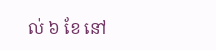ល់ ៦ ខែ នៅ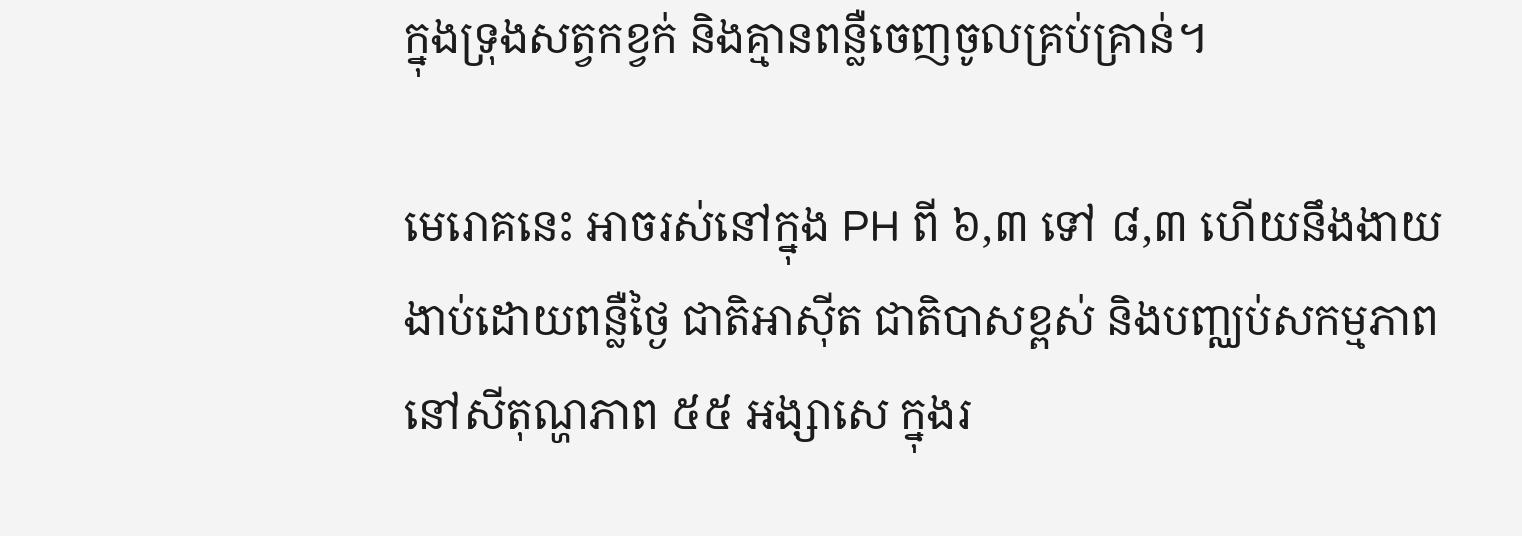ក្នុងទ្រុងសត្វកខ្វក់ និងគ្មានពន្លឺចេញចូលគ្រប់គ្រាន់។

មេរោគនេះ អាចរស់នៅក្នុង PH ពី ៦,៣ ទៅ ៨,៣ ហើយនឹងងាយងាប់ដោយពន្លឺថ្ងៃ ជាតិអាស៊ីត ជាតិបាសខ្ពស់ និងបញ្ឈប់សកម្មភាពនៅសីតុណ្ហភាព ៥៥ អង្សាសេ ក្នុងរ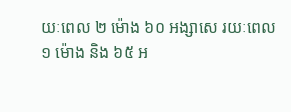យៈពេល ២ ម៉ោង ៦០ អង្សាសេ រយៈពេល ១ ម៉ោង និង ៦៥ អ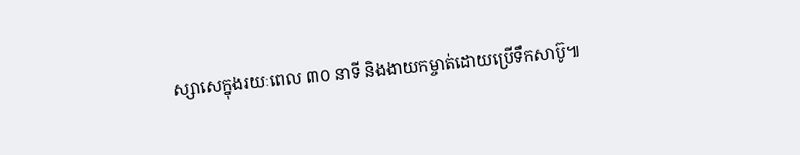ស្សាសេក្នុងរយៈពេល ៣០ នាទី និងងាយកម្ចាត់ដោយប្រើទឹកសាប៊ូ៕